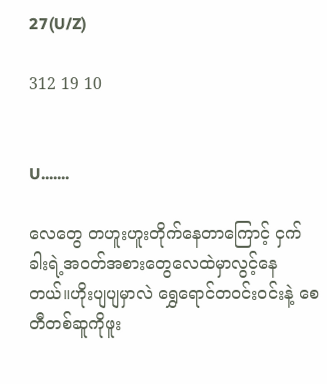27(U/Z)

312 19 10


U.......

လေတွေ တဟူးဟူးတိုက်နေတာကြောင့် ငှက်ခါးရဲ့အဝတ်အစားတွေလေထဲမှာလွင့်နေတယ်။ဟိုးပျပျမှာလဲ ရွှေရောင်တဝင်းဝင်းနဲ့ စေတီတစ်ဆူကိုဖူး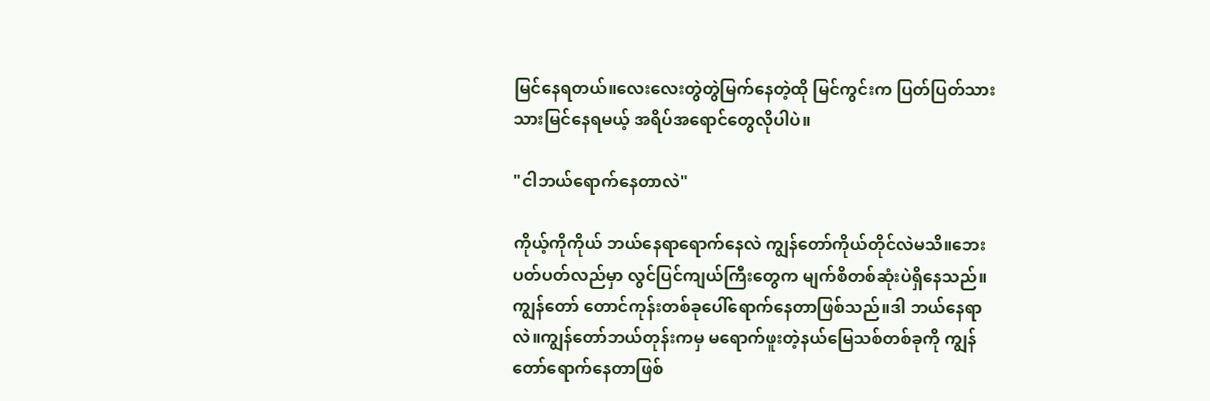မြင်နေရတယ်။လေးလေးတွဲတွဲမြက်နေတဲ့ထို မြင်ကွင်းက ပြတ်ပြတ်သားသားမြင်နေရမယ့် အရိပ်အရောင်တွေလိုပါပဲ။

"ငါဘယ်ရောက်နေတာလဲ"

ကိုယ့်ကိုကိုယ် ဘယ်နေရာရောက်နေလဲ ကျွန်တော်ကိုယ်တိုင်လဲမသိ။ဘေးပတ်ပတ်လည်မှာ လွင်ပြင်ကျယ်ကြီးတွေက မျက်စိတစ်ဆုံးပဲရှိနေသည်။ကျွန်တော် တောင်ကုန်းတစ်ခုပေါ်ရောက်နေတာဖြစ်သည်။ဒါ ဘယ်နေရာလဲ။ကျွန်တော်ဘယ်တုန်းကမှ မရောက်ဖူးတဲ့နယ်မြေသစ်တစ်ခုကို ကျွန်တော်ရောက်နေတာဖြစ်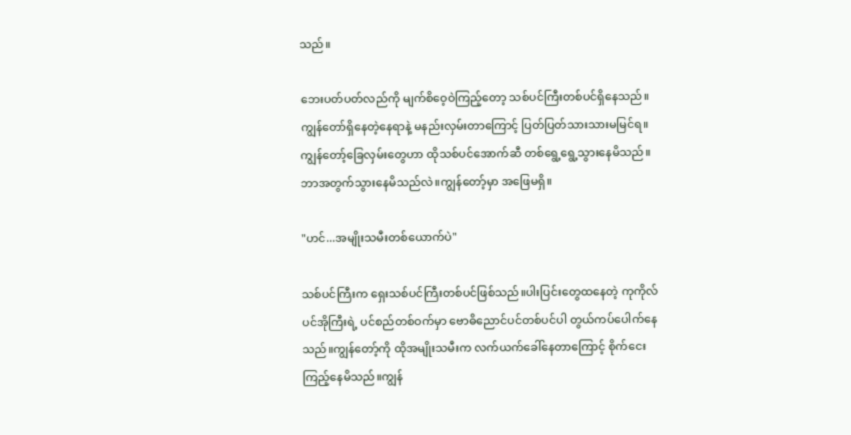သည်။

ဘေးပတ်ပတ်လည်ကို မျက်စိဝေ့ဝဲကြည့်တော့ သစ်ပင်ကြီးတစ်ပင်ရှိနေသည်။ကျွန်တော်ရှိနေတဲ့နေရာနဲ့ မနည်းလှမ်းတာကြောင့် ပြတ်ပြတ်သားသားမမြင်ရ။ကျွန်တော့်ခြေလှမ်းတွေဟာ ထိုသစ်ပင်အောက်ဆီ တစ်ရွေ့ရွေ့သွားနေမိသည်။ဘာအတွက်သွားနေမိသည်လဲ။ကျွန်တော့်မှာ အဖြေမရှိ။

"ဟင်...အမျိုးသမီးတစ်ယောက်ပဲ"

သစ်ပင်ကြီးက ရှေးသစ်ပင်ကြီးတစ်ပင်ဖြစ်သည်။ပါးပြင်းတွေထနေတဲ့ ကုကိုလ်ပင်အိုကြီးရဲ့ ပင်စည်တစ်ဝက်မှာ ဗောဓိညောင်ပင်တစ်ပင်ပါ တွယ်ကပ်ပေါက်နေသည်။ကျွန်တော့်ကို ထိုအမျိုးသမီးက လက်ယက်ခေါ်နေတာကြောင့် စိုက်ငေးကြည့်နေမိသည်။ကျွန်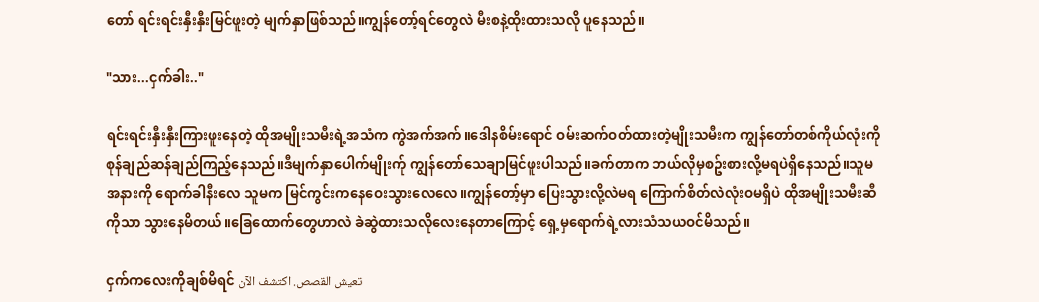တော် ရင်းရင်းနှီးနှီးမြင်ဖူးတဲ့ မျက်နှာဖြစ်သည်။ကျွန်တော့်ရင်တွေလဲ မီးစနဲ့ထိုးထားသလို ပူနေသည်။

"သား...ငှက်ခါး.."

ရင်းရင်းနှီးနှီးကြားဖူးနေတဲ့ ထိုအမျိုးသမီးရဲ့အသံက ကွဲအက်အက်။ဒေါနစိမ်းရောင် ဝမ်းဆက်ဝတ်ထားတဲ့မျိုးသမီးက ကျွန်တော်တစ်ကိုယ်လုံးကို စုန်ချည်ဆန်ချည်ကြည့်နေသည်။ဒီမျက်နှာပေါက်မျိုးက်ု ကျွန်တော်သေချာမြင်ဖူးပါသည်။ခက်တာက ဘယ်လိုမှစဥ်းစားလို့မရပဲရှိနေသည်။သူမအနားကို ရောက်ခါနီးလေ သူမက မြင်ကွင်းကနေဝေးသွားလေလေ။ကျွန်တော့်မှာ ပြေးသွားလို့လဲမရ ကြောက်စိတ်လဲလုံးဝမရှိပဲ ထိုအမျိုးသမီးဆီကိုသာ သွားနေမိတယ်။ခြေထောက်တွေဟာလဲ ခဲဆွဲထားသလိုလေးနေတာကြောင့် ရှေ့မှရောက်ရဲ့လားသံသယဝင်မိသည်။

ငှက်ကလေးကိုချစ်မိရင် تعيش القصص. اكتشف الآن